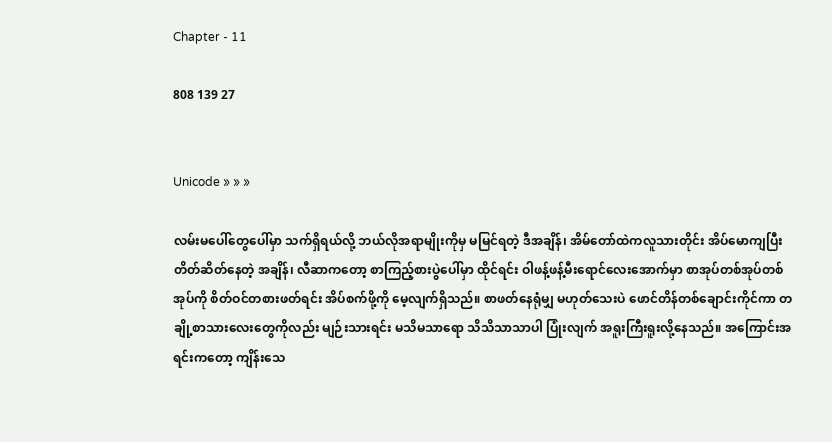Chapter - 11

808 139 27


Unicode » » »

လမ်းမပေါ်တွေပေါ်မှာ သက်ရှိရယ်လို့ ဘယ်လိုအရာမျိုးကိုမှ မမြင်ရတဲ့ ဒီအချိန်၊ အိမ်တော်ထဲကလူသားတိုင်း အိပ်မောကျပြီး တိတ်ဆိတ်နေတဲ့ အချိန်၊ လီဆာကတော့ စာကြည့်စားပွဲပေါ်မှာ ထိုင်ရင်း ဝါဖန့်ဖန့်မီးရောင်လေးအောက်မှာ စာအုပ်တစ်အုပ်တစ်အုပ်ကို စိတ်ဝင်တစားဖတ်ရင်း အိပ်စက်ဖို့ကို မေ့လျက်ရှိသည်။ စာဖတ်နေရုံမျှ မဟုတ်သေးပဲ ဖောင်တိန်တစ်ချောင်းကိုင်ကာ တချို့စာသားလေးတွေကိုလည်း မျဉ်းသားရင်း မသိမသာရော သိသိသာသာပါ ပြုံးလျက် အရူးကြီးရူးလို့နေသည်။ အကြောင်းအရင်းကတော့ ကျိန်းသေ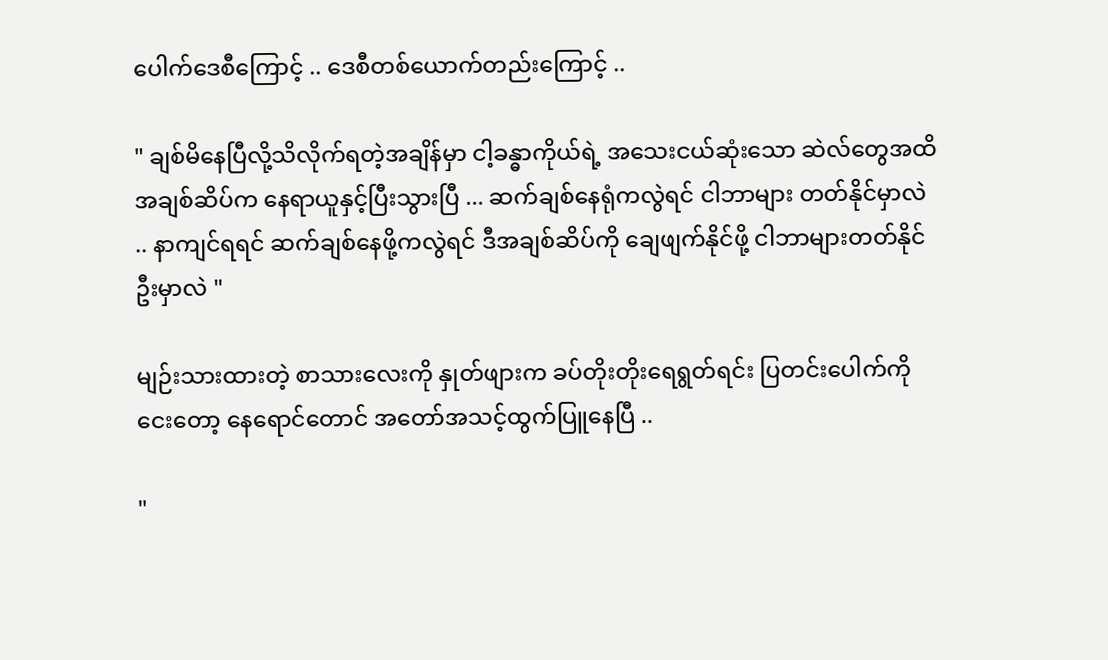ပေါက်ဒေစီကြောင့် .. ဒေစီတစ်ယောက်တည်းကြောင့် ..

" ချစ်မိနေပြီလို့သိလိုက်ရတဲ့အချိန်မှာ ငါ့ခန္ဓာကိုယ်ရဲ့ အသေးငယ်ဆုံးသော ဆဲလ်‌တွေအထိ အချစ်ဆိပ်က နေရာယူနှင့်ပြီးသွားပြီ ... ဆက်ချစ်နေရုံကလွဲရင် ငါဘာများ တတ်နိုင်မှာလဲ .. နာကျင်ရရင် ဆက်ချစ်နေဖို့ကလွဲရင် ဒီအချစ်ဆိပ်ကို ချေဖျက်နိုင်ဖို့ ငါဘာများတတ်နိုင်ဦးမှာလဲ "

မျဉ်းသားထားတဲ့ စာသားလေးကို နှုတ်ဖျားက ခပ်တိုးတိုးရေရွတ်ရင်း ပြတင်းပေါက်ကိုငေးတော့ နေရောင်တောင် အတော်အသင့်ထွက်ပြူနေပြီ ..

"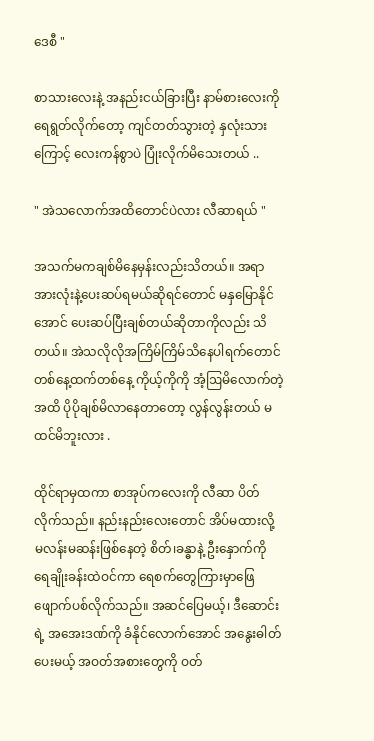ဒေစီ "

စာသားလေးနဲ့ အနည်းငယ်ခြားပြီး နာမ်စားလေးကို ရေရွတ်လိုက်တော့ ကျင်တတ်သွားတဲ့ နှလုံးသားကြောင့် လေးကန်စွာပဲ ပြုံးလိုက်မိသေးတယ် ..

" အဲသလောက်အထိတောင်ပဲလား လီဆာရယ် "

အသက်မကချစ်မိနေမှန်းလည်းသိတယ်။ အရာအားလုံးနဲ့ပေးဆပ်ရမယ်ဆိုရင်တောင် မနှမြောနိုင်အောင် ပေးဆပ်ပြီးချစ်တယ်ဆိုတာကိုလည်း သိတယ်။ အဲသလိုလိုအကြိမ်ကြိမ်သိနေပါရက်တောင် တစ်နေ့ထက်တစ်နေ့ ကိုယ့်ကိုကို အံ့ဩမိလောက်တဲ့အထိ ပိုပိုချစ်မိလာနေတာတော့ လွန်လွန်းတယ် မထင်မိဘူးလား .

ထိုင်ရာမှထကာ စာအုပ်‌ကလေးကို လီဆာ ပိတ်လိုက်သည်။ နည်းနည်းလေးတောင် အိပ်မထားလို့ မလန်းမဆန်းဖြစ်နေတဲ့ စိတ်၊ခန္ဓာနဲ့ ဦးနှောက်ကို ရေချိုးခန်းထဲဝင်ကာ ရေစက်တွေကြားမှာဖြေဖျောက်ပစ်လိုက်သည်။ အဆင်ပြေမယ့်၊ ဒီဆောင်းရဲ့ အအေးဒဏ်ကို ခံနိုင်လောက်အောင် အနွေးဓါတ်ပေးမယ့် အဝတ်အစားတွေကို ဝတ်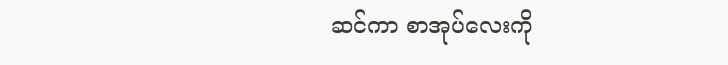ဆင်ကာ စာအုပ်လေးကို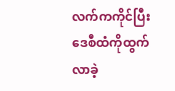လက်ကကိုင်ပြီး ဒေစီထံကိုထွက်လာခဲ့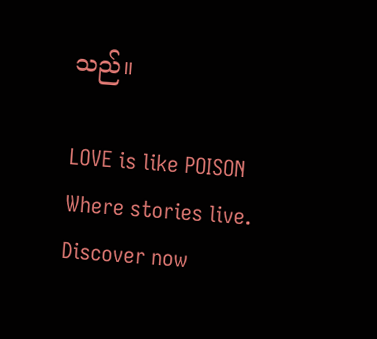သည်။

LOVE is like POISON Where stories live. Discover now